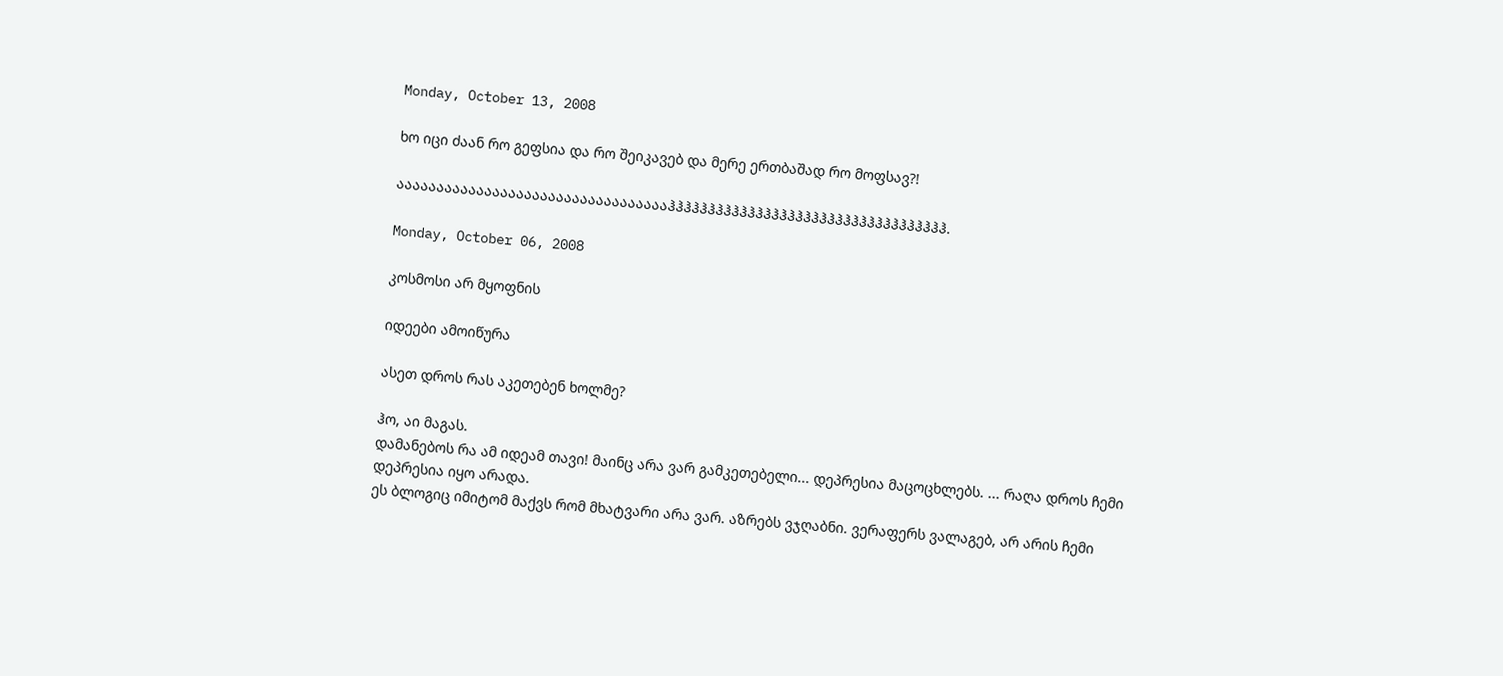Monday, October 13, 2008

ხო იცი ძაან რო გეფსია და რო შეიკავებ და მერე ერთბაშად რო მოფსავ?!

ააააააააააააააააააააააააააააააააააჰჰჰჰჰჰჰჰჰჰჰჰჰჰჰჰჰჰჰჰჰჰჰჰჰჰჰჰჰჰჰჰჰჰჰ.

Monday, October 06, 2008

კოსმოსი არ მყოფნის

იდეები ამოიწურა

ასეთ დროს რას აკეთებენ ხოლმე?

ჰო, აი მაგას.
დამანებოს რა ამ იდეამ თავი! მაინც არა ვარ გამკეთებელი... დეპრესია მაცოცხლებს. ... რაღა დროს ჩემი დეპრესია იყო არადა.
ეს ბლოგიც იმიტომ მაქვს რომ მხატვარი არა ვარ. აზრებს ვჯღაბნი. ვერაფერს ვალაგებ, არ არის ჩემი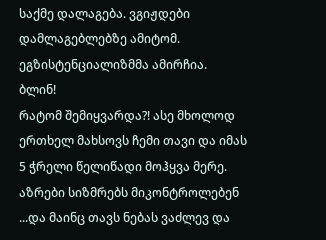საქმე დალაგება. ვგიჟდები დამლაგებლებზე ამიტომ.
ეგზისტენციალიზმმა ამირჩია.
ბლინ!
რატომ შემიყვარდა?! ასე მხოლოდ ერთხელ მახსოვს ჩემი თავი და იმას 5 ჭრელი წელიწადი მოჰყვა მერე. აზრები სიზმრებს მიკონტროლებენ ...და მაინც თავს ნებას ვაძლევ და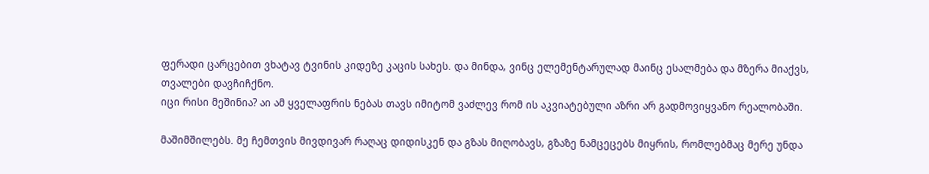ფერადი ცარცებით ვხატავ ტვინის კიდეზე კაცის სახეს. და მინდა, ვინც ელემენტარულად მაინც ესალმება და მზერა მიაქვს, თვალები დავჩიჩქნო.
იცი რისი მეშინია? აი ამ ყველაფრის ნებას თავს იმიტომ ვაძლევ რომ ის აკვიატებული აზრი არ გადმოვიყვანო რეალობაში.

მაშიმშილებს. მე ჩემთვის მივდივარ რაღაც დიდისკენ და გზას მიღობავს, გზაზე ნამცეცებს მიყრის, რომლებმაც მერე უნდა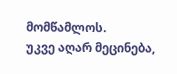მომწამლოს.
უკვე აღარ მეცინება,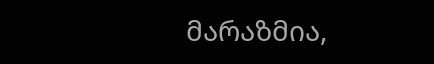მარაზმია,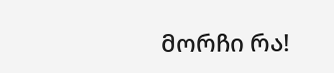მორჩი რა!